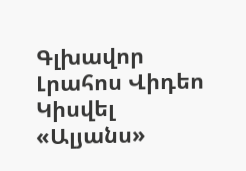Գլխավոր Լրահոս Վիդեո Կիսվել
«Ալյանս»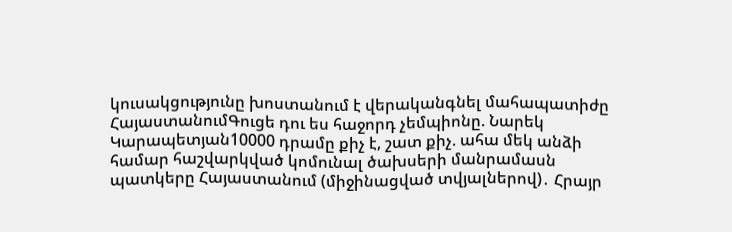կուսակցությունը խոստանում է վերականգնել մահապատիժը ՀայաստանումԳուցե դու ես հաջորդ չեմպիոնը. Նարեկ Կարապետյան10000 դրամը քիչ է, շատ քիչ. ահա մեկ անձի համար հաշվարկված կոմունալ ծախսերի մանրամասն պատկերը Հայաստանում (միջինացված տվյալներով)․ Հրայր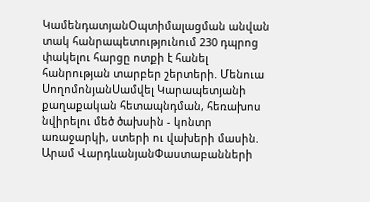ԿամենդատյանՕպտիմալացման անվան տակ հանրապետությունում 230 դպրոց փակելու հարցը ոտքի է հանել հանրության տարբեր շերտերի. Մենուա ՍողոմոնյանՍամվել Կարապետյանի քաղաքական հետապնդման, հեռախոս նվիրելու մեծ ծախսին - կոնտր առաջարկի, ստերի ու վախերի մասին. Արամ ՎարդևանյանՓաստաբանների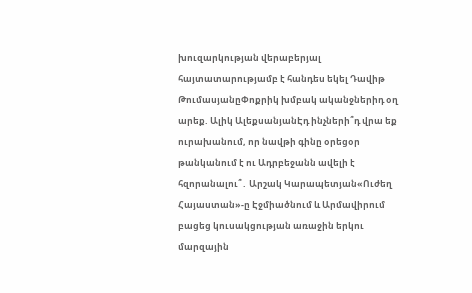խուզարկության վերաբերյալ հայտատարությամբ է հանդես եկել Դավիթ ԹումասյանըՓոքրիկ խմբակ ականջներիդ օղ արեք. Ալիկ ԱլեքսանյանԷդ ինչների՞դ վրա եք ուրախանում, որ նավթի գինը օրեցօր թանկանում է ու Ադրբեջանն ավելի է հզորանալու՞․ Արշակ Կարապետյան«Ուժեղ Հայաստան»-ը Էջմիածնում և Արմավիրում բացեց կուսակցության առաջին երկու մարզային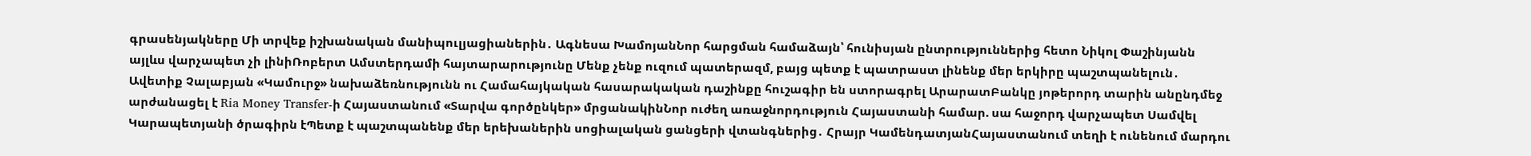գրասենյակները Մի տրվեք իշխանական մանիպուլյացիաներին․ Ագնեսա ԽամոյանՆոր հարցման համաձայն՝ հունիսյան ընտրություններից հետո Նիկոլ Փաշինյանն այլևս վարչապետ չի լինիՌոբերտ Ամստերդամի հայտարարությունը Մենք չենք ուզում պատերազմ, բայց պետք է պատրաստ լինենք մեր երկիրը պաշտպանելուն․ Ավետիք Չալաբյան «Կամուրջ» նախաձեռնությունն ու Համահայկական հասարակական դաշինքը հուշագիր են ստորագրել ԱրարատԲանկը յոթերորդ տարին անընդմեջ արժանացել է Ria Money Transfer-ի Հայաստանում «Տարվա գործընկեր» մրցանակինՆոր ուժեղ առաջնորդություն Հայաստանի համար. սա հաջորդ վարչապետ Սամվել Կարապետյանի ծրագիրն էՊետք է պաշտպանենք մեր երեխաներին սոցիալական ցանցերի վտանգներից․ Հրայր ԿամենդատյանՀայաստանում տեղի է ունենում մարդու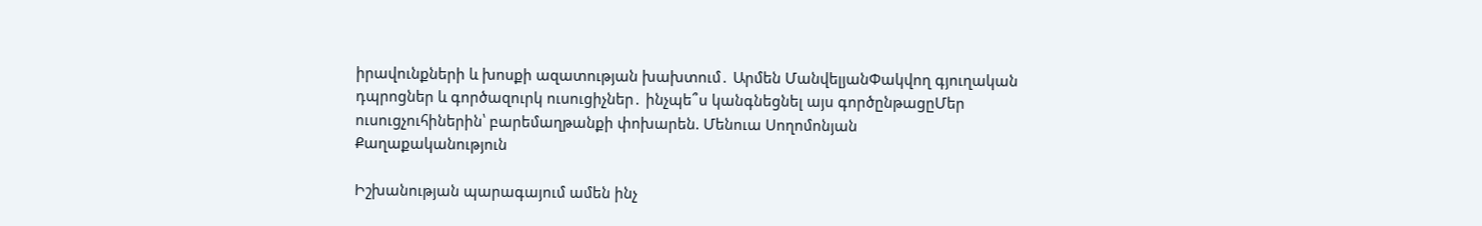իրավունքների և խոսքի ազատության խախտում․ Արմեն ՄանվելյանՓակվող գյուղական դպրոցներ և գործազուրկ ուսուցիչներ․ ինչպե՞ս կանգնեցնել այս գործընթացըՄեր ուսուցչուհիներին՝ բարեմաղթանքի փոխարեն. Մենուա Սողոմոնյան
Քաղաքականություն

Իշխանության պարագայում ամեն ինչ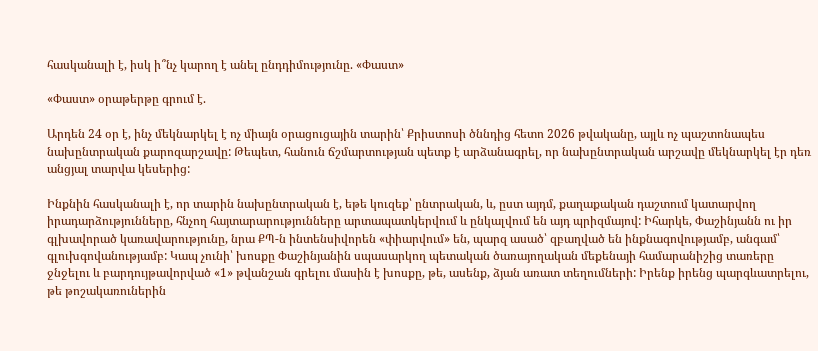հասկանալի է, իսկ ի՞նչ կարող է անել ընդդիմությունը. «Փաստ»

«Փաստ» օրաթերթը գրում է.

Արդեն 24 օր է, ինչ մեկնարկել է ոչ միայն օրացուցային տարին՝ Քրիստոսի ծննդից հետո 2026 թվականը, այլև ոչ պաշտոնապես նախընտրական քարոզարշավը: Թեպետ, հանուն ճշմարտության պետք է արձանագրել, որ նախընտրական արշավը մեկնարկել էր դեռ անցյալ տարվա կեսերից:

Ինքնին հասկանալի է, որ տարին նախընտրական է, եթե կուզեք՝ ընտրական, և, ըստ այդմ, քաղաքական դաշտում կատարվող իրադարձությունները, հնչող հայտարարությունները արտապատկերվում և ընկալվում են այդ պրիզմայով: Իհարկե, Փաշինյանն ու իր գլխավորած կառավարությունը, նրա ՔՊ-ն ինտենսիվորեն «փիարվում» են, պարզ ասած՝ զբաղված են ինքնագովությամբ, անգամ՝ գլուխգովանությամբ: Կապ չունի՝ խոսքը Փաշինյանին սպասարկող պետական ծառայողական մեքենայի համարանիշից տառերը ջնջելու և բարդույթավորված «1» թվանշան գրելու մասին է խոսքը, թե, ասենք, ձյան առատ տեղումների: Իրենք իրենց պարգևատրելու, թե թոշակառուներին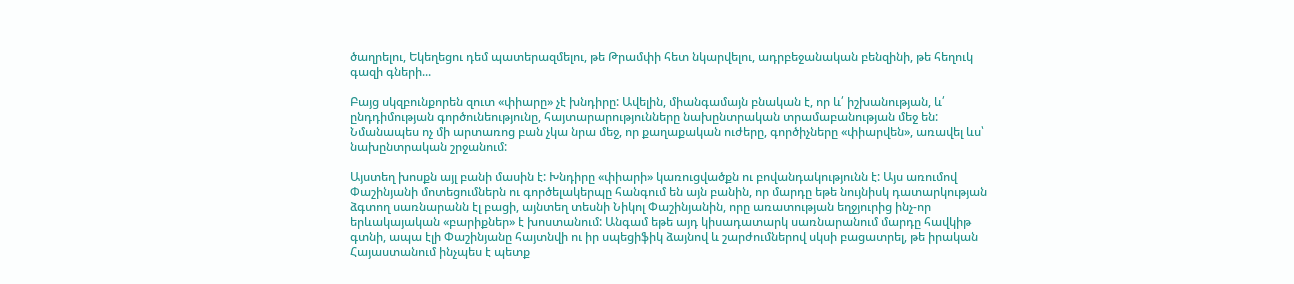ծաղրելու, Եկեղեցու դեմ պատերազմելու, թե Թրամփի հետ նկարվելու, ադրբեջանական բենզինի, թե հեղուկ գազի գների...

Բայց սկզբունքորեն զուտ «փիարը» չէ խնդիրը: Ավելին, միանգամայն բնական է, որ և՛ իշխանության, և՛ ընդդիմության գործունեությունը, հայտարարությունները նախընտրական տրամաբանության մեջ են: Նմանապես ոչ մի արտառոց բան չկա նրա մեջ, որ քաղաքական ուժերը, գործիչները «փիարվեն», առավել ևս՝ նախընտրական շրջանում:

Այստեղ խոսքն այլ բանի մասին է: Խնդիրը «փիարի» կառուցվածքն ու բովանդակությունն է: Այս առումով Փաշինյանի մոտեցումներն ու գործելակերպը հանգում են այն բանին, որ մարդը եթե նույնիսկ դատարկության ձգտող սառնարանն էլ բացի, այնտեղ տեսնի Նիկոլ Փաշինյանին, որը առատության եղջյուրից ինչ-որ երևակայական «բարիքներ» է խոստանում: Անգամ եթե այդ կիսադատարկ սառնարանում մարդը հավկիթ գտնի, ապա էլի Փաշինյանը հայտնվի ու իր սպեցիֆիկ ձայնով և շարժումներով սկսի բացատրել, թե իրական Հայաստանում ինչպես է պետք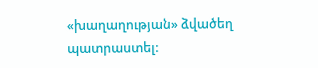«խաղաղության» ձվածեղ պատրաստել: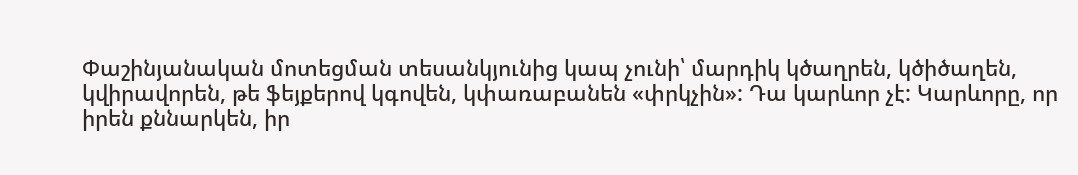Փաշինյանական մոտեցման տեսանկյունից կապ չունի՝ մարդիկ կծաղրեն, կծիծաղեն, կվիրավորեն, թե ֆեյքերով կգովեն, կփառաբանեն «փրկչին»: Դա կարևոր չէ: Կարևորը, որ իրեն քննարկեն, իր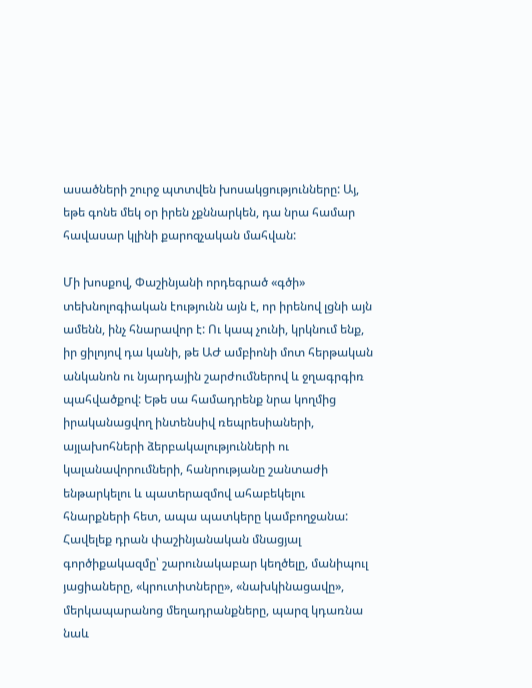ասածների շուրջ պտտվեն խոսակցությունները: Այ, եթե գոնե մեկ օր իրեն չքննարկեն, դա նրա համար հավասար կլինի քարոզչական մահվան:

Մի խոսքով, Փաշինյանի որդեգրած «գծի» տեխնոլոգիական էությունն այն է, որ իրենով լցնի այն ամենն, ինչ հնարավոր է: Ու կապ չունի, կրկնում ենք, իր ցիլոյով դա կանի, թե ԱԺ ամբիոնի մոտ հերթական անկանոն ու նյարդային շարժումներով և ջղագրգիռ պահվածքով: Եթե սա համադրենք նրա կողմից իրականացվող ինտենսիվ ռեպրեսիաների, այլախոհների ձերբակալությունների ու կալանավորումների, հանրությանը շանտաժի ենթարկելու և պատերազմով ահաբեկելու հնարքների հետ, ապա պատկերը կամբողջանա: Հավելեք դրան փաշինյանական մնացյալ գործիքակազմը՝ շարունակաբար կեղծելը, մանիպուլ յացիաները, «կրուտիտները», «նախկինացավը», մերկապարանոց մեղադրանքները, պարզ կդառնա նաև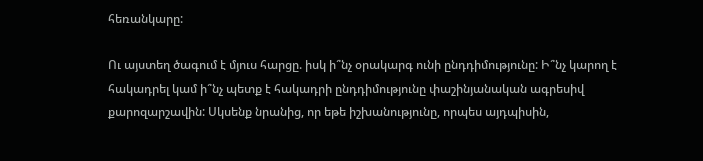հեռանկարը:

Ու այստեղ ծագում է մյուս հարցը. իսկ ի՞նչ օրակարգ ունի ընդդիմությունը: Ի՞նչ կարող է հակադրել կամ ի՞նչ պետք է հակադրի ընդդիմությունը փաշինյանական ագրեսիվ քարոզարշավին: Սկսենք նրանից, որ եթե իշխանությունը, որպես այդպիսին,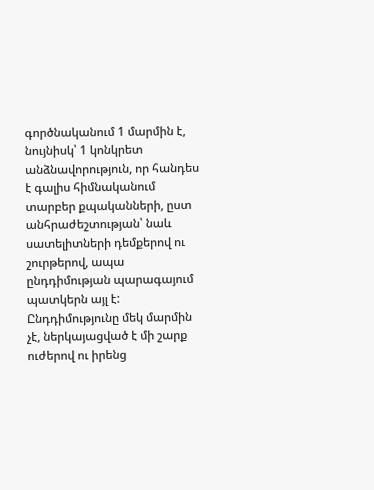գործնականում 1 մարմին է, նույնիսկ՝ 1 կոնկրետ անձնավորություն, որ հանդես է գալիս հիմնականում տարբեր քպականների, ըստ անհրաժեշտության՝ նաև սատելիտների դեմքերով ու շուրթերով, ապա ընդդիմության պարագայում պատկերն այլ է: Ընդդիմությունը մեկ մարմին չէ, ներկայացված է մի շարք ուժերով ու իրենց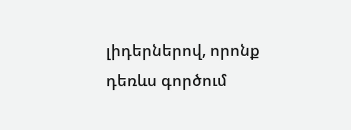լիդերներով, որոնք դեռևս գործում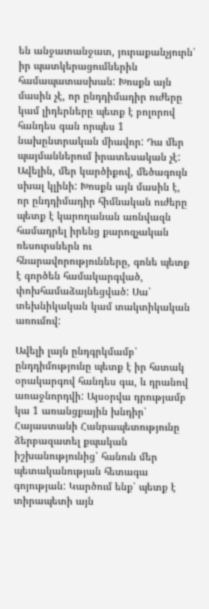են անջատանջատ, յուրաքանչյուրն՝ իր պատկերացումներին համապատասխան: Խոսքն այն մասին չէ, որ ընդդիմադիր ուժերը կամ լիդերները պետք է բոլորով հանդես գան որպես 1 նախընտրական միավոր: Դա մեր պայմաններում իրատեսական չէ: Ավելին, մեր կարծիքով, մեծագույն սխալ կլինի: Խոսքն այն մասին է, որ ընդդիմադիր հիմնական ուժերը պետք է կարողանան առնվազն համադրել իրենց քարոզչական ռեսուրսներն ու հնարավորությունները, գոնե պետք է գործեն համակարգված, փոխհամաձայնեցված: Սա՝ տեխնիկական կամ տակտիկական առումով:

Ավելի լայն ընդգրկմամբ՝ ընդդիմությունը պետք է իր հստակ օրակարգով հանդես գա, և դրանով առաջնորդվի: Այսօրվա դրությամբ կա 1 առանցքային խնդիր՝ Հայաստանի Հանրապետությունը ձերբազատել քպական իշխանությունից՝ հանուն մեր պետականության հետագա գոյության: Կարծում ենք՝ պետք է տիրապետի այն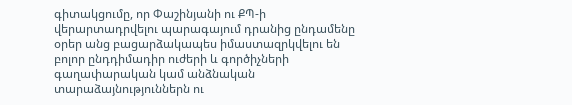գիտակցումը, որ Փաշինյանի ու ՔՊ-ի վերարտադրվելու պարագայում դրանից ընդամենը օրեր անց բացարձակապես իմաստազրկվելու են բոլոր ընդդիմադիր ուժերի և գործիչների գաղափարական կամ անձնական տարաձայնություններն ու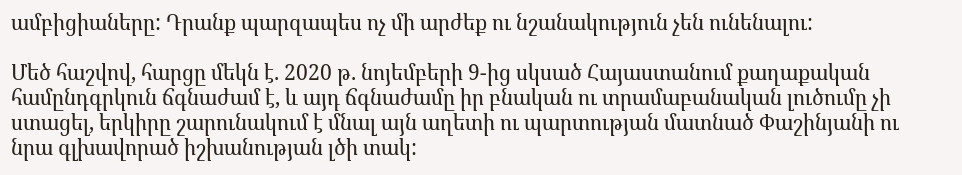ամբիցիաները: Դրանք պարզապես ոչ մի արժեք ու նշանակություն չեն ունենալու:

Մեծ հաշվով, հարցը մեկն է. 2020 թ. նոյեմբերի 9-ից սկսած Հայաստանում քաղաքական համընդգրկուն ճգնաժամ է, և այդ ճգնաժամը իր բնական ու տրամաբանական լուծումը չի ստացել, երկիրը շարունակում է մնալ այն աղետի ու պարտության մատնած Փաշինյանի ու նրա գլխավորած իշխանության լծի տակ: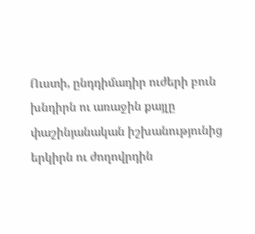Ուստի, ընդդիմադիր ուժերի բուն խնդիրն ու առաջին քայլը փաշինյանական իշխանությունից երկիրն ու ժողովրդին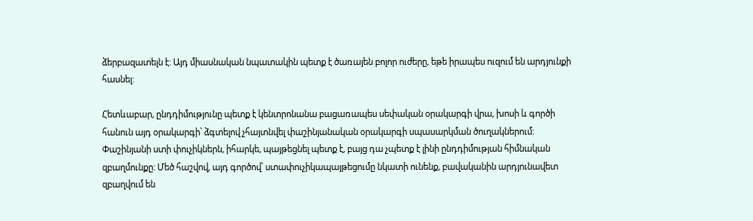ձերբազատելն է: Այդ միասնական նպատակին պետք է ծառայեն բոլոր ուժերը, եթե իրապես ուզում են արդյունքի հասնել:

Հետևաբար, ընդդիմությունը պետք է կենտրոնանա բացառապես սեփական օրակարգի վրա, խոսի և գործի հանուն այդ օրակարգի՝ ձգտելով չհայտնվել փաշինյանական օրակարգի սպասարկման ծուղակներում: Փաշինյանի ստի փուչիկներն, իհարկե, պայթեցնել պետք է, բայց դա չպետք է լինի ընդդիմության հիմնական զբաղմունքը: Մեծ հաշվով, այդ գործով՝ ստափուչիկապայթեցումը նկատի ունենք, բավականին արդյունավետ զբաղվում են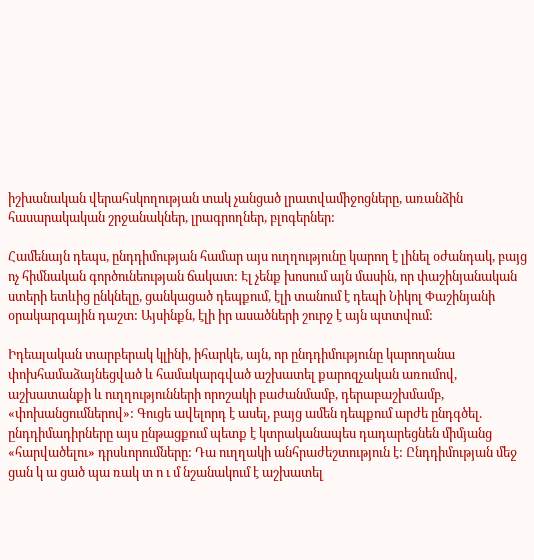իշխանական վերահսկողության տակ չանցած լրատվամիջոցները, առանձին հասարակական շրջանակներ, լրագրողներ, բլոգերներ:

Համենայն դեպս, ընդդիմության համար այս ուղղությունը կարող է լինել օժանդակ, բայց ոչ հիմնական գործունեության ճակատ: Էլ չենք խոսում այն մասին, որ փաշինյանական ստերի ետևից ընկնելը, ցանկացած դեպքում, էլի տանում է դեպի Նիկոլ Փաշինյանի օրակարգային դաշտ: Այսինքն, էլի իր ասածների շուրջ է այն պտտվում:

Իդեալական տարբերակ կլինի, իհարկե, այն, որ ընդդիմությունը կարողանա փոխհամաձայնեցված և համակարգված աշխատել քարոզչական առումով, աշխատանքի և ուղղությունների որոշակի բաժանմամբ, դերաբաշխմամբ, «փոխանցումներով»: Գուցե ավելորդ է ասել, բայց ամեն դեպքում արժե ընդգծել. ընդդիմադիրները այս ընթացքում պետք է կտրականապես դադարեցնեն միմյանց «հարվածելու» դրսևորումները: Դա ուղղակի անհրաժեշտություն է: Ընդդիմության մեջ ցան կ ա ցած պա ռակ տ ո ւ մ նշանակում է աշխատել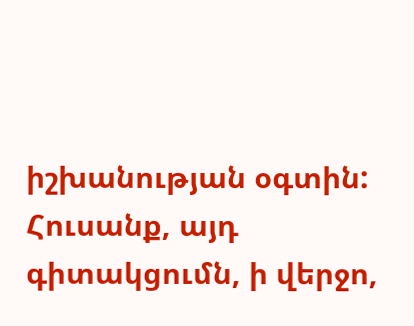իշխանության օգտին: Հուսանք, այդ գիտակցումն, ի վերջո,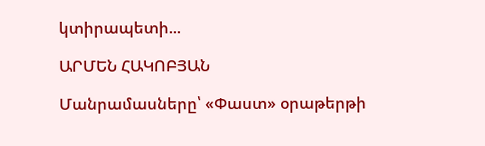կտիրապետի...

ԱՐՄԵՆ ՀԱԿՈԲՅԱՆ

Մանրամասները՝ «Փաստ» օրաթերթի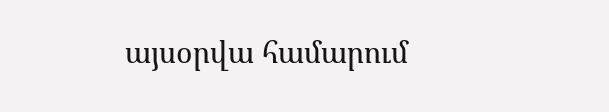այսօրվա համարում